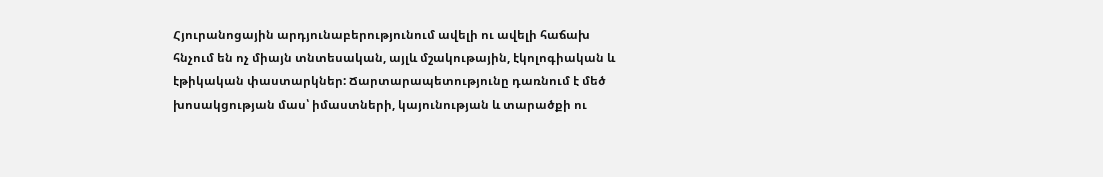Հյուրանոցային արդյունաբերությունում ավելի ու ավելի հաճախ հնչում են ոչ միայն տնտեսական, այլև մշակութային, էկոլոգիական և էթիկական փաստարկներ: Ճարտարապետությունը դառնում է մեծ խոսակցության մաս՝ իմաստների, կայունության և տարածքի ու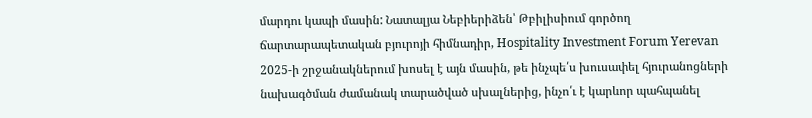մարդու կապի մասին: Նատալյա Նեբիերիձեն՝ Թբիլիսիում գործող ճարտարապետական բյուրոյի հիմնադիր, Hospitality Investment Forum Yerevan 2025-ի շրջանակներում խոսել է այն մասին, թե ինչպե՛ս խուսափել հյուրանոցների նախագծման ժամանակ տարածված սխալներից, ինչո՛ւ է կարևոր պահպանել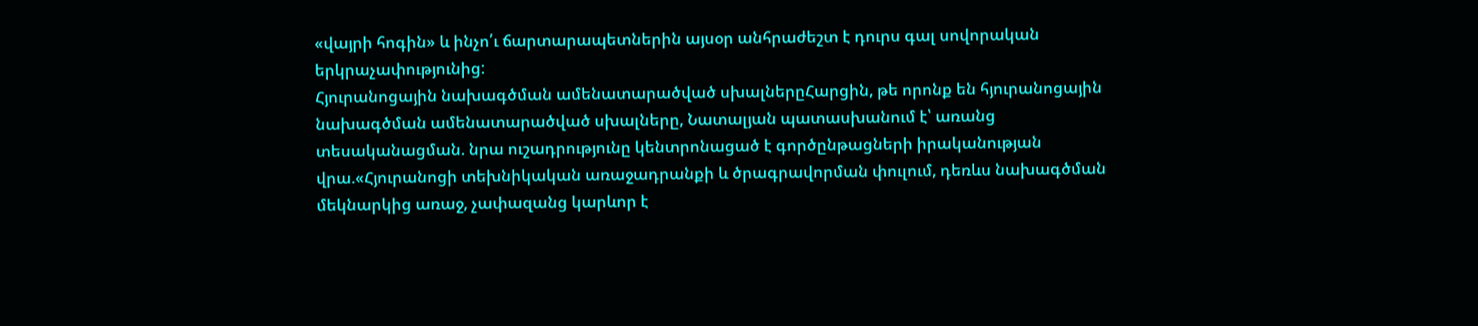«վայրի հոգին» և ինչո՛ւ ճարտարապետներին այսօր անհրաժեշտ է դուրս գալ սովորական երկրաչափությունից:
Հյուրանոցային նախագծման ամենատարածված սխալներըՀարցին, թե որոնք են հյուրանոցային նախագծման ամենատարածված սխալները, Նատալյան պատասխանում է՝ առանց տեսականացման. նրա ուշադրությունը կենտրոնացած է գործընթացների իրականության վրա.«Հյուրանոցի տեխնիկական առաջադրանքի և ծրագրավորման փուլում, դեռևս նախագծման մեկնարկից առաջ, չափազանց կարևոր է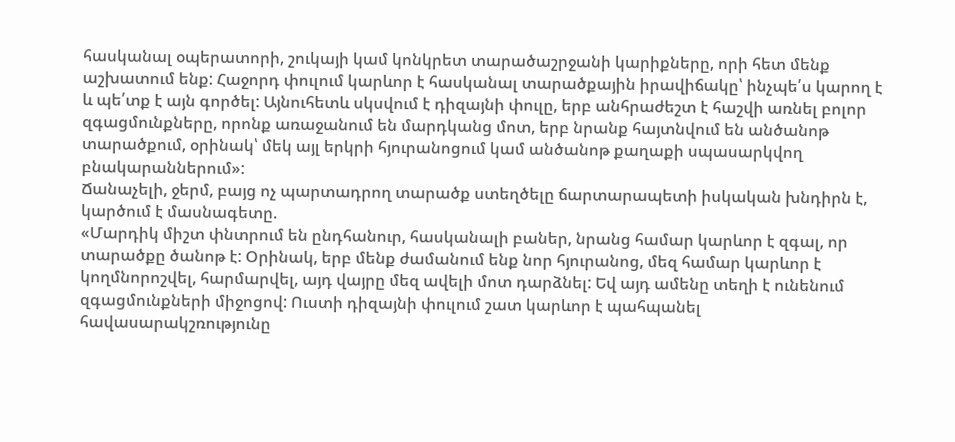հասկանալ օպերատորի, շուկայի կամ կոնկրետ տարածաշրջանի կարիքները, որի հետ մենք աշխատում ենք: Հաջորդ փուլում կարևոր է հասկանալ տարածքային իրավիճակը՝ ինչպե՛ս կարող է և պե՛տք է այն գործել: Այնուհետև սկսվում է դիզայնի փուլը, երբ անհրաժեշտ է հաշվի առնել բոլոր զգացմունքները, որոնք առաջանում են մարդկանց մոտ, երբ նրանք հայտնվում են անծանոթ տարածքում, օրինակ՝ մեկ այլ երկրի հյուրանոցում կամ անծանոթ քաղաքի սպասարկվող բնակարաններում»:
Ճանաչելի, ջերմ, բայց ոչ պարտադրող տարածք ստեղծելը ճարտարապետի իսկական խնդիրն է, կարծում է մասնագետը.
«Մարդիկ միշտ փնտրում են ընդհանուր, հասկանալի բաներ, նրանց համար կարևոր է զգալ, որ տարածքը ծանոթ է: Օրինակ, երբ մենք ժամանում ենք նոր հյուրանոց, մեզ համար կարևոր է կողմնորոշվել, հարմարվել, այդ վայրը մեզ ավելի մոտ դարձնել: Եվ այդ ամենը տեղի է ունենում զգացմունքների միջոցով: Ուստի դիզայնի փուլում շատ կարևոր է պահպանել հավասարակշռությունը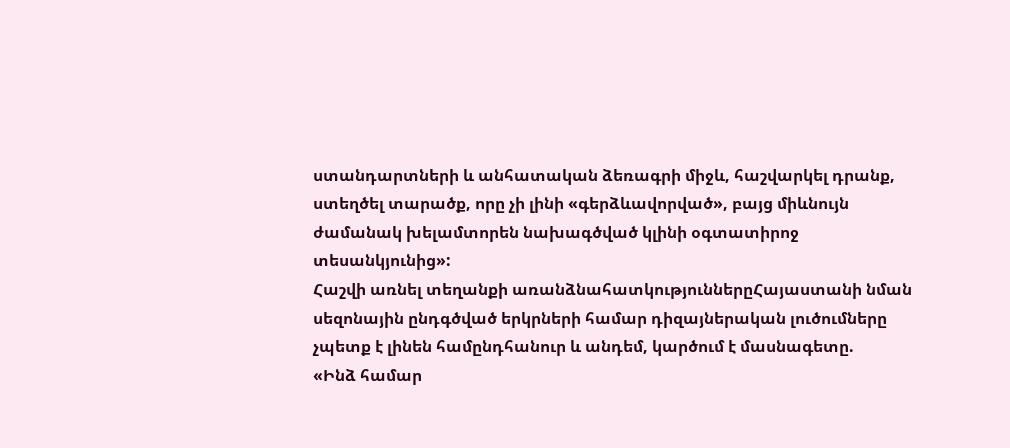ստանդարտների և անհատական ձեռագրի միջև, հաշվարկել դրանք, ստեղծել տարածք, որը չի լինի «գերձևավորված», բայց միևնույն ժամանակ խելամտորեն նախագծված կլինի օգտատիրոջ տեսանկյունից»:
Հաշվի առնել տեղանքի առանձնահատկություններըՀայաստանի նման սեզոնային ընդգծված երկրների համար դիզայներական լուծումները չպետք է լինեն համընդհանուր և անդեմ, կարծում է մասնագետը.
«Ինձ համար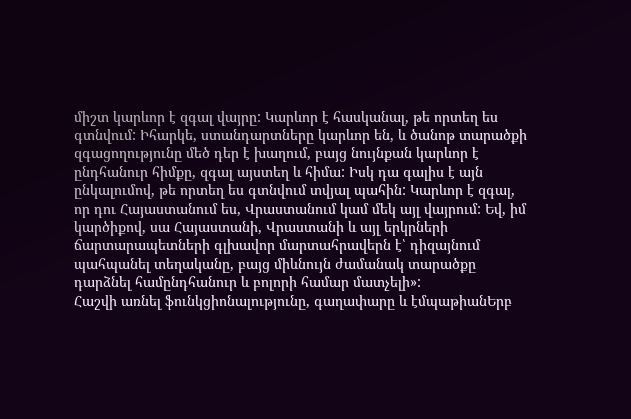միշտ կարևոր է զգալ վայրը: Կարևոր է հասկանալ, թե որտեղ ես գտնվում: Իհարկե, ստանդարտները կարևոր են, և ծանոթ տարածքի զգացողությունը մեծ դեր է խաղում, բայց նույնքան կարևոր է ընդհանուր հիմքը, զգալ այստեղ և հիմա: Իսկ դա գալիս է այն ընկալումով, թե որտեղ ես գտնվում տվյալ պահին: Կարևոր է զգալ, որ դու Հայաստանում ես, Վրաստանում կամ մեկ այլ վայրում: Եվ, իմ կարծիքով, սա Հայաստանի, Վրաստանի և այլ երկրների ճարտարապետների գլխավոր մարտահրավերն է՝ դիզայնում պահպանել տեղականը, բայց միևնույն ժամանակ տարածքը դարձնել համընդհանուր և բոլորի համար մատչելի»:
Հաշվի առնել ֆունկցիոնալությունը, գաղափարը և էմպաթիանԵրբ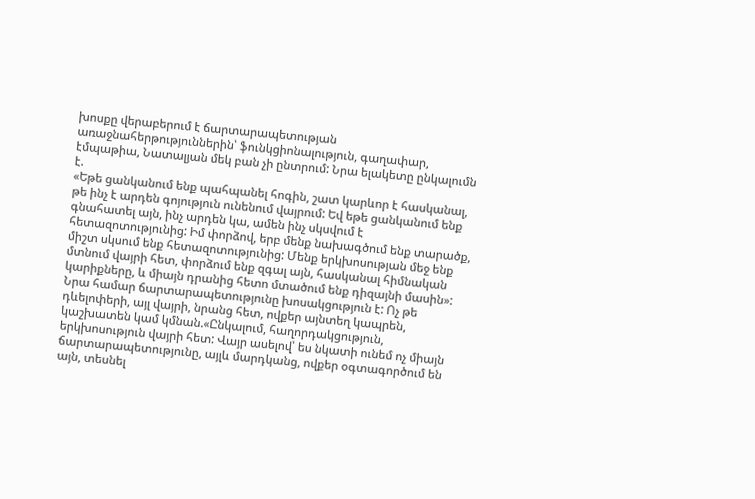խոսքը վերաբերում է ճարտարապետության առաջնահերթություններին՝ ֆունկցիոնալություն, գաղափար, էմպաթիա, Նատալյան մեկ բան չի ընտրում: Նրա ելակետը ընկալումն է.
«Եթե ցանկանում ենք պահպանել հոգին, շատ կարևոր է հասկանալ, թե ինչ է արդեն գոյություն ունենում վայրում: Եվ եթե ցանկանում ենք գնահատել այն, ինչ արդեն կա, ամեն ինչ սկսվում է հետազոտությունից: Իմ փորձով, երբ մենք նախագծում ենք տարածք, միշտ սկսում ենք հետազոտությունից: Մենք երկխոսության մեջ ենք մտնում վայրի հետ, փորձում ենք զգալ այն, հասկանալ հիմնական կարիքները, և միայն դրանից հետո մտածում ենք դիզայնի մասին»:
Նրա համար ճարտարապետությունը խոսակցություն է: Ոչ թե դևելոփերի, այլ վայրի, նրանց հետ, ովքեր այնտեղ կապրեն, կաշխատեն կամ կմնան.«Ընկալում, հաղորդակցություն, երկխոսություն վայրի հետ: Վայր ասելով՝ ես նկատի ունեմ ոչ միայն ճարտարապետությունը, այլև մարդկանց, ովքեր օգտագործում են այն, տեսնել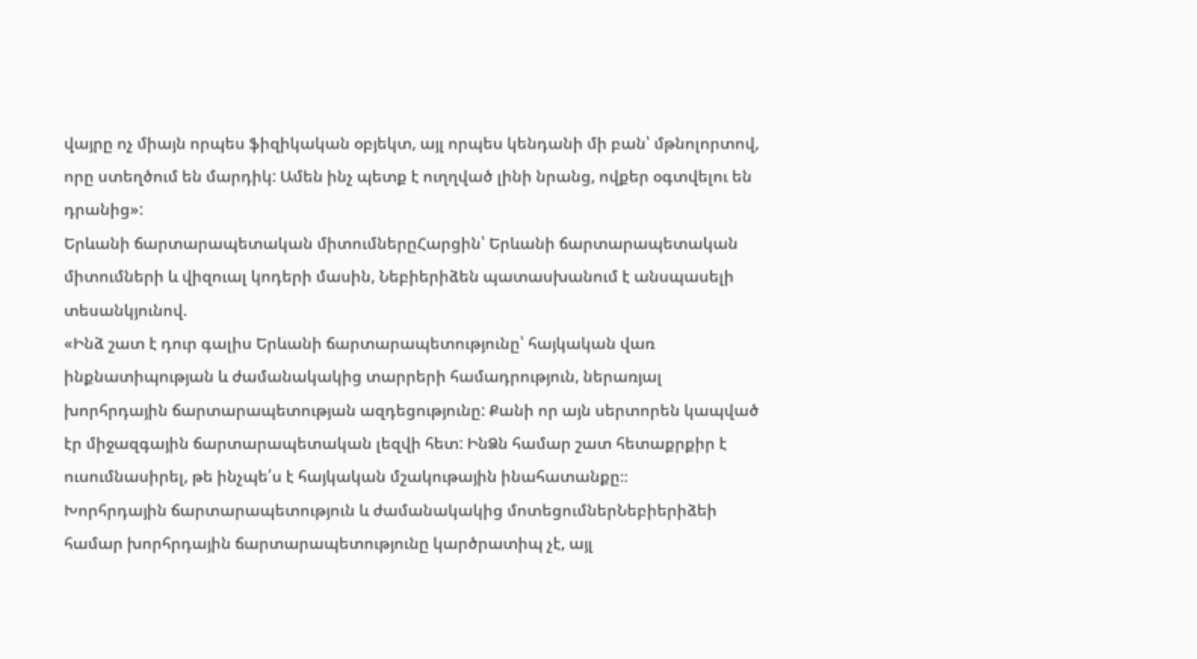վայրը ոչ միայն որպես ֆիզիկական օբյեկտ, այլ որպես կենդանի մի բան՝ մթնոլորտով, որը ստեղծում են մարդիկ: Ամեն ինչ պետք է ուղղված լինի նրանց, ովքեր օգտվելու են դրանից»:
Երևանի ճարտարապետական միտումներըՀարցին՝ Երևանի ճարտարապետական միտումների և վիզուալ կոդերի մասին, Նեբիերիձեն պատասխանում է անսպասելի տեսանկյունով.
«Ինձ շատ է դուր գալիս Երևանի ճարտարապետությունը՝ հայկական վառ ինքնատիպության և ժամանակակից տարրերի համադրություն, ներառյալ խորհրդային ճարտարապետության ազդեցությունը: Քանի որ այն սերտորեն կապված էր միջազգային ճարտարապետական լեզվի հետ: ԻնՁն համար շատ հետաքրքիր է ուսումնասիրել, թե ինչպե՛ս է հայկական մշակութային ինահատանքը։։
Խորհրդային ճարտարապետություն և ժամանակակից մոտեցումներՆեբիերիձեի համար խորհրդային ճարտարապետությունը կարծրատիպ չէ, այլ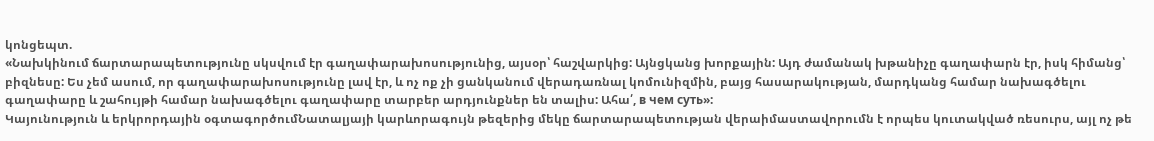կոնցեպտ.
«Նախկինում ճարտարապետությունը սկսվում էր գաղափարախոսությունից, այսօր՝ հաշվարկից: Այնցկանց խորքային: Այդ ժամանակ խթանիչը գաղափարն էր, իսկ հիմանց՝ բիզնեսը: Ես չեմ ասում, որ գաղափարախոսությունը լավ էր, և ոչ ոք չի ցանկանում վերադառնալ կոմունիզմին, բայց հասարակության, մարդկանց համար նախագծելու գաղափարը և շահույթի համար նախագծելու գաղափարը տարբեր արդյունքներ են տալիս: Ահա՛, в чем суть»:
Կայունություն և երկրորդային օգտագործումՆատալյայի կարևորագույն թեզերից մեկը ճարտարապետության վերաիմաստավորումն է որպես կուտակված ռեսուրս, այլ ոչ թե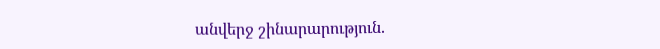անվերջ շինարարություն.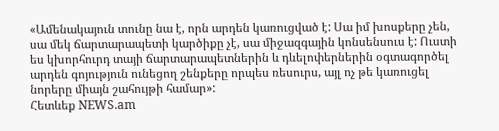«Ամենակայուն տունը նա է, որն արդեն կառուցված է: Սա իմ խոսքերը չեն, սա մեկ ճարտարապետի կարծիքը չէ, սա միջազգային կոնսենսուս է: Ուստի ես կխորհուրդ տայի ճարտարապետներին և դևելոփերներին օգտագործել արդեն գոյություն ունեցող շենքերը որպես ռեսուրս, այլ ոչ թե կառուցել նորերը միայն շահույթի համար»:
Հետևեք NEWS.am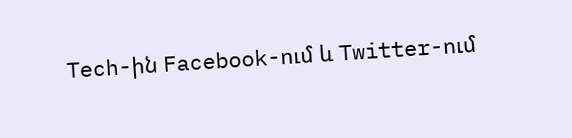Tech-ին Facebook-ում և Twitter-ում